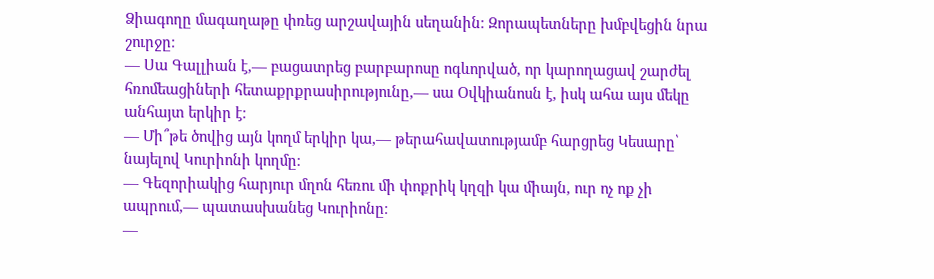Ձիագողը մագաղաթը փռեց արշավային սեղանին։ Զորապետները խմբվեցին նրա
շուրջը։
— Սա Գալլիան է,— բացատրեց բարբարոսը ոգևորված, որ կարողացավ շարժել
հռոմեացիների հետաքրքրասիրությունը,— սա Օվկիանոսն է, իսկ ահա այս մեկը
անհայտ երկիր է։
— Մի՞թե ծովից այն կողմ երկիր կա,— թերահավատությամբ հարցրեց Կեսարը՝
նայելով Կուրիոնի կողմը։
— Գեզորիակից հարյուր մղոն հեռու մի փոքրիկ կղզի կա միայն, ուր ոչ ոք չի
ապրում,— պատասխանեց Կուրիոնը։
—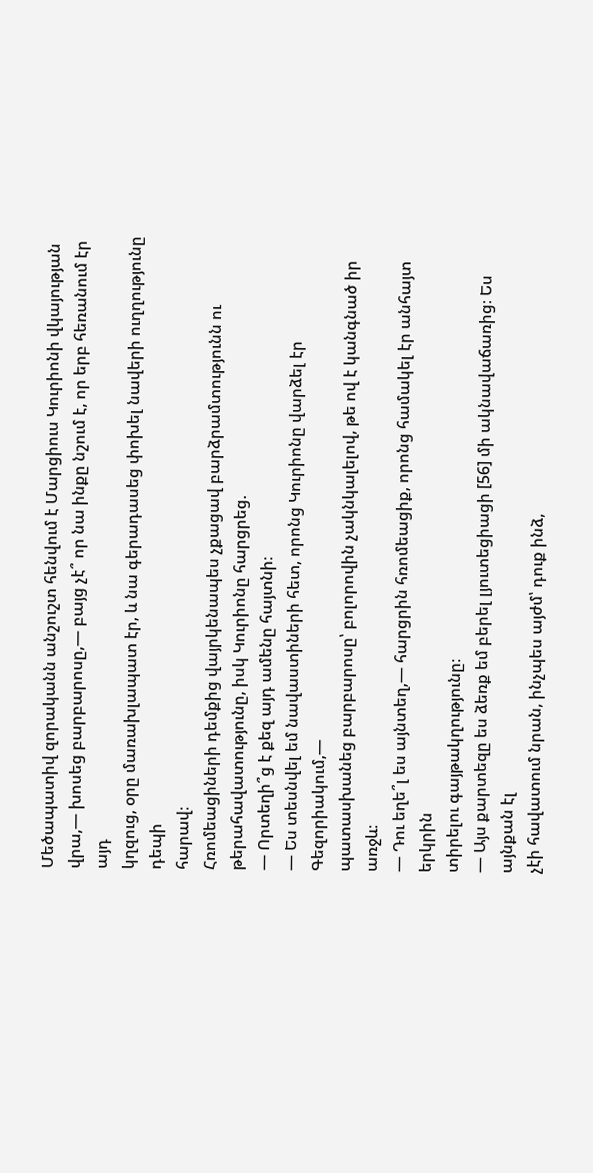Մեծապատիվ զորականն անշուշտ հենվում է Մարցիուս Կուրիոնի վկայության
վրա,— խոսեց բարբարոսը,— բայց չէ՞ որ նա ինքը նշում է, որ երբ հեռանում էր այդ
կղզուց, օրը մառախլապատ էր, և նա գերադասեց փոխել նավերի ուղղությունը դեպի
հարավ։
Հռոմեացիների դեմքից վայրկենապես չքացավ բարձրամտությունն ու
թերահավատությունը, իսկ Կուրիոնը հարցրեց.
— Որտեղի՞ց է քեզ այդ ամենը հայտնի։
— Ես տեսնվել եմ նավաստիների հետ, որոնց Կուրիոնը վարձել էր Գեզորիակում,—
պատասխանեց բարբարոսը՝ բոլորովին չակնկալելով, թե ով է կանգնած իր առջև։
— Դու եղե՞լ ես այնտեղ,— հարցրին հռոմեացիք, որոնց համակել էր անհայտ երկրին
տիրելու գայթակղությունը։
— Այս քարտեզը ես ձեռք եմ բերել լյուտեցիացի [56] մի ակնավաճառից։ Ես այնքան էլ
չէի հավատում նրան, ինչպես այժմ՝ դուք ինձ,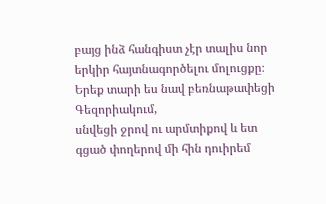բայց ինձ հանգիստ չէր տալիս նոր
երկիր հայտնագործելու մոլուցքը։ Երեք տարի ես նավ բեռնաթափեցի Գեզորիակում,
սնվեցի ջրով ու արմտիքով և ետ գցած փողերով մի հին դուիրեմ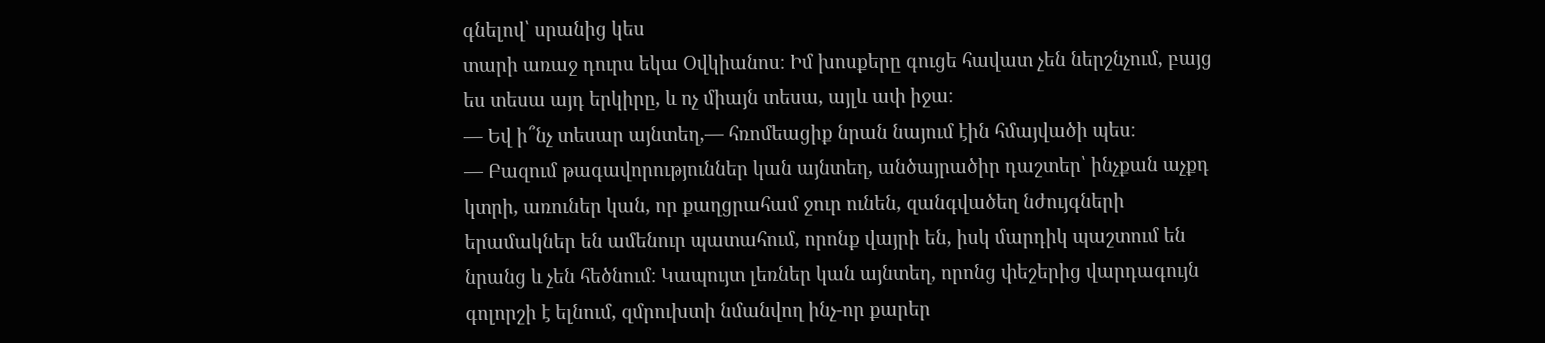գնելով՝ սրանից կես
տարի առաջ դուրս եկա Օվկիանոս։ Իմ խոսքերը գուցե հավատ չեն ներշնչում, բայց
ես տեսա այդ երկիրը, և ոչ միայն տեսա, այլև ափ իջա։
— Եվ ի՞նչ տեսար այնտեղ,— հռոմեացիք նրան նայում էին հմայվածի պես։
— Բազում թագավորություններ կան այնտեղ, անծայրածիր դաշտեր՝ ինչքան աչքդ
կտրի, առուներ կան, որ քաղցրահամ ջուր ունեն, զանգվածեղ նժույգների
երամակներ են ամենուր պատահում, որոնք վայրի են, իսկ մարդիկ պաշտում են
նրանց և չեն հեծնում։ Կապույտ լեռներ կան այնտեղ, որոնց փեշերից վարդագույն
գոլորշի է ելնում, զմրուխտի նմանվող ինչ-որ քարեր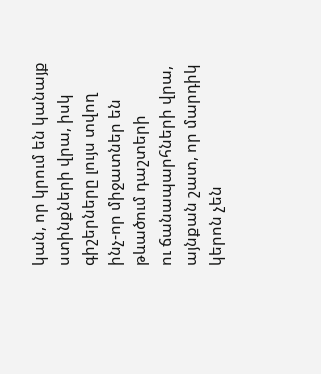կան, որ կրում են կանայք
ստինքների վրա, իսկ գիշերները լույս տվող ինչ-որ միջատներ են թևածում դաշտերի
ու ճանապարհների վրա, այնքան շատ, որ մարդիկ կերոն չեն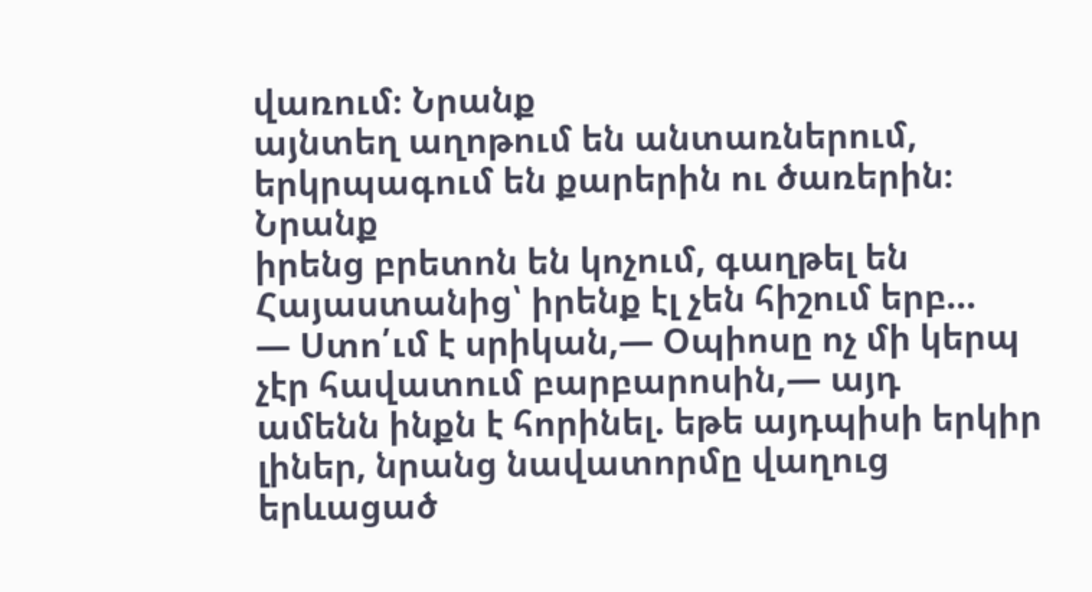վառում։ Նրանք
այնտեղ աղոթում են անտառներում, երկրպագում են քարերին ու ծառերին։ Նրանք
իրենց բրետոն են կոչում, գաղթել են Հայաստանից՝ իրենք էլ չեն հիշում երբ...
— Ստո՛ւմ է սրիկան,— Օպիոսը ոչ մի կերպ չէր հավատում բարբարոսին,— այդ
ամենն ինքն է հորինել. եթե այդպիսի երկիր լիներ, նրանց նավատորմը վաղուց
երևացած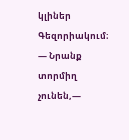կլիներ Գեզորիակում։
— Նրանք տորմիղ չունեն,—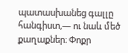պատասխանեց գալլը հանգիստ,— ու նաև մեծ
քաղաքներ։ Փոքր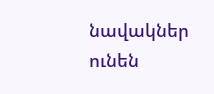նավակներ ունեն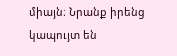միայն։ Նրանք իրենց կապույտ են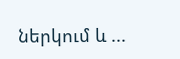ներկում և ...